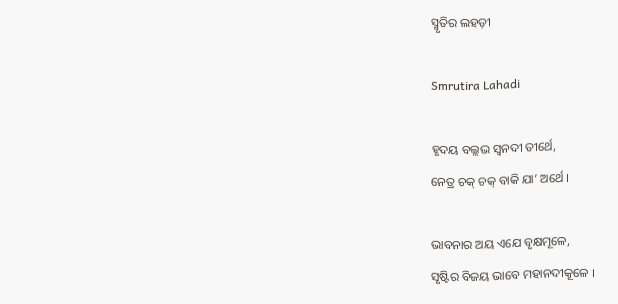ସ୍ମୃତିର ଲହଡ଼ୀ

Smrutira Lahadi

ହୃଦୟ ବଲ୍ଲଭ ସ୍ୱନଦୀ ତୀର୍ଥେ,
ନେତ୍ର ଚକ୍ ଚକ୍ ବାକି ଯା’ ଅର୍ଥେ ।

ଭାବନାର ଅୟ ଏଯେ ବୃକ୍ଷମୂଳେ,
ସୃଷ୍ଟିର ବିଜୟ ଭାବେ ମହାନଦୀକୂଳେ ।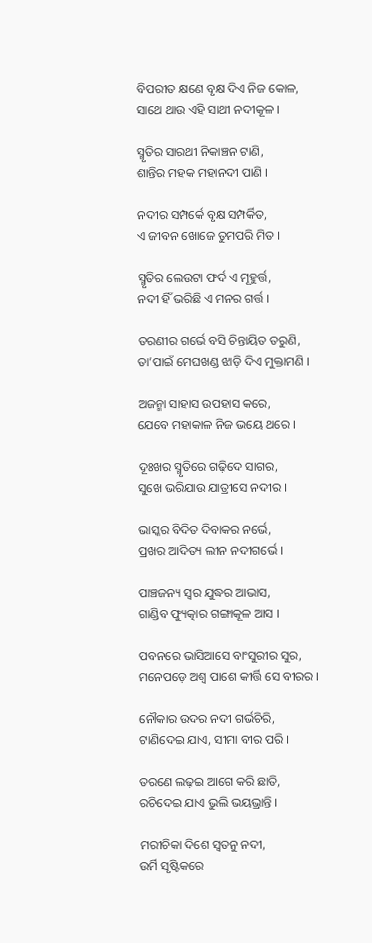ବିପରୀତ କ୍ଷଣେ ବୃକ୍ଷ ଦିଏ ନିଜ କୋଳ,
ସାଥେ ଥାଉ ଏହି ସାଥୀ ନଦୀକୂଳ ।

ସ୍ମୃତିର ସାରଥୀ ନିକାଞ୍ଚନ ଟାଣି,
ଶାନ୍ତିର ମହକ ମହାନଦୀ ପାଣି ।

ନଦୀର ସମ୍ପର୍କେ ବୃକ୍ଷ ସମ୍ପର୍କିତ,
ଏ ଜୀବନ ଖୋଜେ ତୁମପରି ମିତ ।

ସ୍ମୃତିର ଲେଉଟା ଫର୍ଦ ଏ ମୂହୁର୍ତ୍ତ,
ନଦୀ ହିଁ ଭରିଛି ଏ ମନର ଗର୍ତ୍ତ ।

ତରଣୀର ଗର୍ଭେ ବସି ଚିନ୍ତାୟିତ ତରୁଣି,
ତା’ପାଇଁ ମେଘଖଣ୍ଡ ଝାଡ଼ି ଦିଏ ମୁକ୍ତାମଣି ।

ଅଜନ୍ମା ସାହାସ ଉପହାସ କରେ,
ଯେବେ ମହାକାଳ ନିଜ ଭୟେ ଥରେ ।

ଦୂଃଖର ସ୍ମୃତିରେ ଗଢ଼ିଦେ ସାଗର,
ସୁଖେ ଭରିଯାଉ ଯାତ୍ରୀସେ ନଦୀର ।

ଭାସ୍କର ବିଦିତ ଦିବାକର ନର୍ଭେ,
ପ୍ରଖର ଆଦିତ୍ୟ ଲୀନ ନଦୀଗର୍ଭେ ।

ପାଞ୍ଚଜନ୍ୟ ସ୍ଵର ଯୁଦ୍ଧର ଆଭାସ,
ଗାଣ୍ଡିବ ଫ୍ୟୁତ୍କାର ଗଙ୍ଗାକୂଳ ଆସ ।

ପବନରେ ଭାସିଆସେ ବାଂସୁରୀର ସୁର,
ମନେପଡ଼େ ଅଶ୍ଵ ପାଶେ କୀର୍ତ୍ତି ସେ ବୀରର ।

ନୌକାର ଉଦର ନଦୀ ଗର୍ଭଚିରି,
ଟାଣିଦେଇ ଯାଏ, ସୀମା ବୀର ପରି ।

ତରଣେ ଲଢ଼ଇ ଆଗେ କରି ଛାତି,
ରଚିଦେଇ ଯାଏ ଭୁଲି ଭୟଭ୍ରାନ୍ତି ।

ମରୀଚିକା ଦିଶେ ସ୍ୱତନୁ ନଦୀ,
ଉର୍ମି ସୃଷ୍ଟିକରେ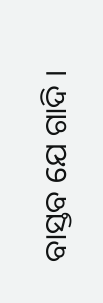ବାସ୍ତବ ଯେ ଗାଦି ।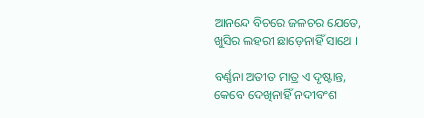ଆନନ୍ଦେ ବିଚରେ ଜଳଚର ଯେତେ,
ଖୁସିର ଲହରୀ ଛାଡ଼େନାହିଁ ସାଥେ ।

ବର୍ଣ୍ଣନା ଅତୀତ ମାତ୍ର ଏ ଦୃଷ୍ଟାନ୍ତ,
କେବେ ଦେଖିନାହିଁ ନଦୀବଂଶ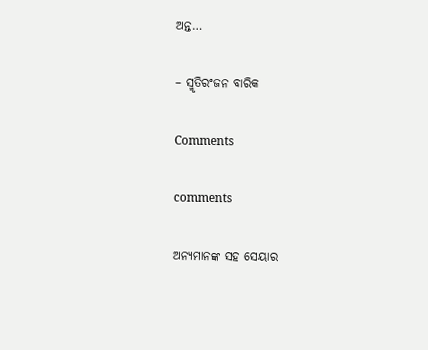ଅନ୍ତ…

– ସ୍ମୃତିରଂଜନ ବାରିକ

Comments

comments

ଅନ୍ୟମାନଙ୍କ ସହ ସେୟାର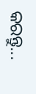କରନ୍ତୁ...